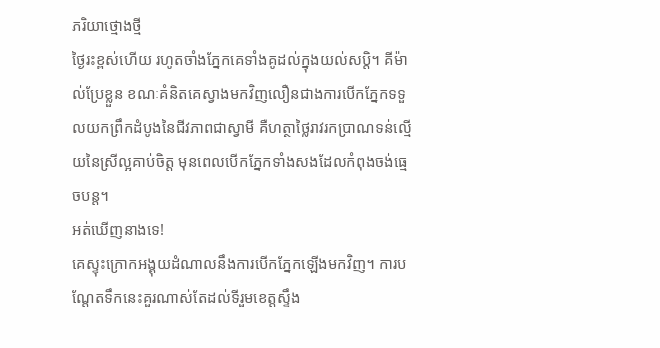ភរិយាថ្មោងថ្មី
ថ្ងៃរះខ្ពស់ហើយ រហូតចាំងភ្នែកគេទាំងគូដល់ក្នុងយល់សប្តិ។ គីម៉ាល់ប្រែខ្លួន ខណៈគំនិតគេស្វាងមកវិញលឿនជាងការបើកភ្នែកទទួលយកព្រឹកដំបូងនៃជីវភាពជាស្វាមី គឺហត្ថាថ្លៃរាវរកប្រាណទន់ល្មើយនៃស្រីល្អគាប់ចិត្ត មុនពេលបើកភ្នែកទាំងសងដែលកំពុងចង់ធ្មេចបន្ត។
អត់ឃើញនាងទេ!
គេស្ទុះក្រោកអង្គុយដំណាលនឹងការបើកភ្នែកឡើងមកវិញ។ ការបណ្តែតទឹកនេះគួរណាស់តែដល់ទីរួមខេត្តស្ទឹង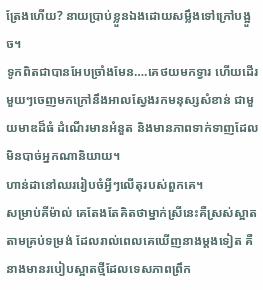ត្រែងហើយ? នាយប្រាប់ខ្លួនឯងដោយសម្លឹងទៅក្រៅបង្អួច។
ទូកពិតជាបានអែបច្រាំងមែន….គេថយមកទ្វារ ហើយដើរមួយៗចេញមកក្រៅនឹងអាលស្វែងរកមនុស្សសំខាន់ ជាមួយមាឌដ៏ធំ ដំណើរមានអំនួត និងមានភាពទាក់ទាញដែលមិនបាច់អ្នកណានិយាយ។
ហាន់ដានៅឈររៀបចំអ្វីៗលើតុរបស់ពួកគេ។
សម្រាប់គីម៉ាល់ គេតែងតែគិតថាម្នាក់ស្រីនេះគឺស្រស់ស្អាតតាមគ្រប់ទម្រង់ ដែលរាល់ពេលគេឃើញនាងម្តងទៀត គឺនាងមានរបៀបស្អាតថ្មីដែលទេសភាពព្រឹក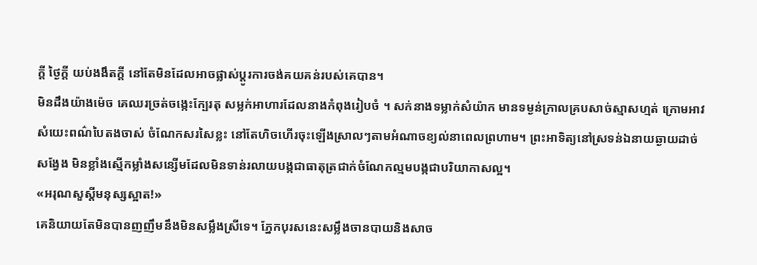ក្តី ថ្ងៃក្តី យប់ងងឹតក្តី នៅតែមិនដែលអាចផ្លាស់ប្តូរការចង់គយគន់របស់គេបាន។
មិនដឹងយ៉ាងម៉េច គេឈរច្រត់ចង្កេះក្បែរតុ សម្លក់អាហារដែលនាងកំពុងរៀបចំ ។ សក់នាងទម្លាក់សំយ៉ាក មានទម្ងន់ក្រាលគ្របសាច់ស្មាសហ្មត់ ក្រោមអាវសំយេះពណ៌បៃតងចាស់ ចំណែកសរសៃខ្លះ នៅតែហិចហើរចុះឡើងស្រាលៗតាមអំណាចខ្យល់នាពេលព្រហាម។ ព្រះអាទិត្យនៅស្រទន់ឯនាយឆ្ងាយដាច់សង្វែង មិនខ្លាំងស្មើកម្លាំងសន្សើមដែលមិនទាន់រលាយបង្កជាធាតុត្រជាក់ចំណែកល្មមបង្កជាបរិយាកាសល្អ។
«អរុណសួស្តីមនុស្សស្អាត!»
គេនិយាយតែមិនបានញញឹមនឹងមិនសម្លឹងស្រីទេ។ ភ្នែកបុរសនេះសម្លឹងចានបាយនិងសាច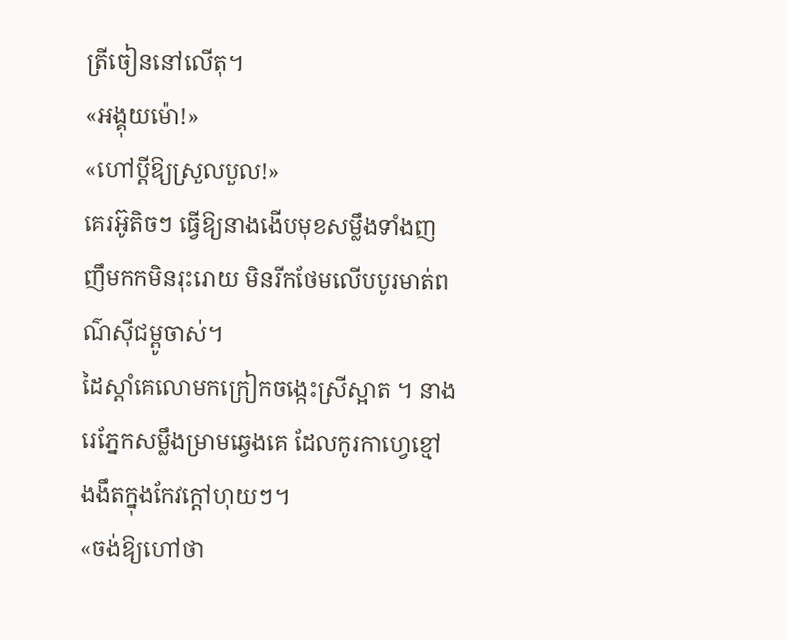ត្រីចៀននៅលើតុ។
«អង្គុយម៉ោ!»
«ហៅប្តីឱ្យស្រួលបួល!»
គេរអ៊ូតិចៗ ធ្វើឱ្យនាងងើបមុខសម្លឹងទាំងញញឹមកកមិនរុះរោយ មិនរីកថែមលើបបូរមាត់ពណ៌ស៊ីជម្ពូចាស់។
ដៃស្តាំគេលោមកក្រៀកចង្កេះស្រីស្អាត ។ នាងរេភ្នែកសម្លឹងម្រាមឆ្វេងគេ ដែលកូរកាហ្វេខ្មៅងងឹតក្នុងកែវក្តៅហុយៗ។
«ចង់ឱ្យហៅថា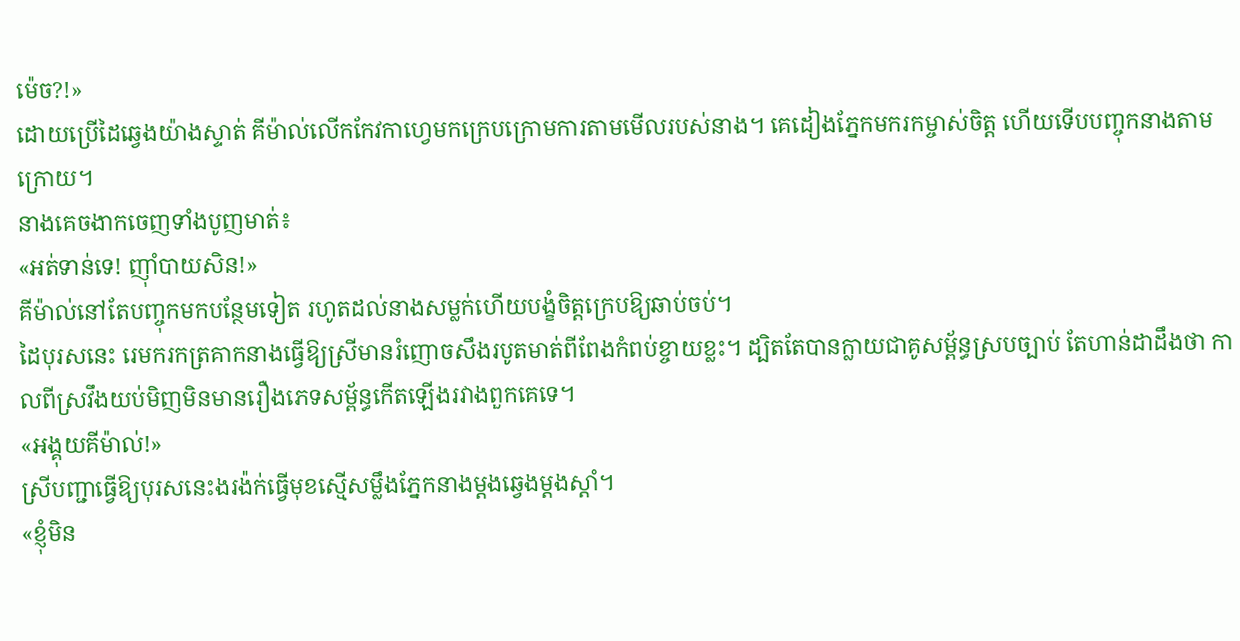ម៉េច?!»
ដោយប្រើដៃឆ្វេងយ៉ាងស្ទាត់ គីម៉ាល់លើកកែវកាហ្វេមកក្រេបក្រោមការតាមមើលរបស់នាង។ គេដៀងភ្នែកមករកម្ចាស់ចិត្ត ហើយទើបបញ្ចុកនាងតាមក្រោយ។
នាងគេចងាកចេញទាំងបូញមាត់៖
«អត់ទាន់ទេ! ញ៉ាំបាយសិន!»
គីម៉ាល់នៅតែបញ្ចុកមកបន្ថែមទៀត រហូតដល់នាងសម្លក់ហើយបង្ខំចិត្តក្រេបឱ្យឆាប់ចប់។
ដៃបុរសនេះ រេមករកត្រគាកនាងធ្វើឱ្យស្រីមានរំញោចសឹងរបូតមាត់ពីពែងកំពប់ខ្ចាយខ្លះ។ ដ្បិតតែបានក្លាយជាគូសម្ព័ន្ធស្របច្បាប់ តែហាន់ដាដឹងថា កាលពីស្រវឹងយប់មិញមិនមានរឿងភេទសម្ព័ន្ធកើតឡើងរវាងពួកគេទេ។
«អង្គុយគីម៉ាល់!»
ស្រីបញ្ជាធ្វើឱ្យបុរសនេះងរង៉ក់ធ្វើមុខស្មើសម្លឹងភ្នែកនាងម្តងឆ្វេងម្តងស្តាំ។
«ខ្ញុំមិន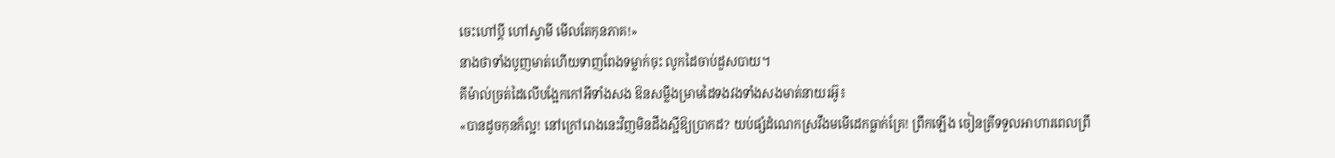ចេះហៅប្តី ហៅស្វាមី មើលតែកុនភាគ!»
នាងថាទាំងបូញមាត់ហើយទាញពែងទម្លាក់ចុះ លូកដៃចាប់ដួសបាយ។
គីម៉ាល់ច្រត់ដៃលើបង្អែកកៅអីទាំងសង ឱនសម្លឹងម្រាមដៃទងវងទាំងសងមាត់នាយរអ៊ូ៖
«បានដូចកុនក៏ល្អ! នៅក្រៅរោងនេះវិញមិនដឹងស្អីឱ្យប្រាកដ? យប់ផ្សំដំណេកស្រវឹងមមើដេកធ្លាក់គ្រែ! ព្រឹកឡើង ចៀនត្រីទទួលអាហារពេលព្រឹ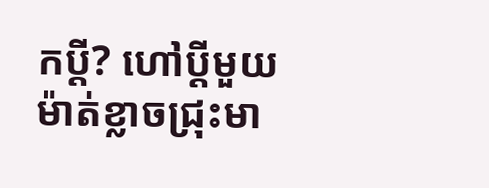កប្តី? ហៅប្តីមួយម៉ាត់ខ្លាចជ្រុះមា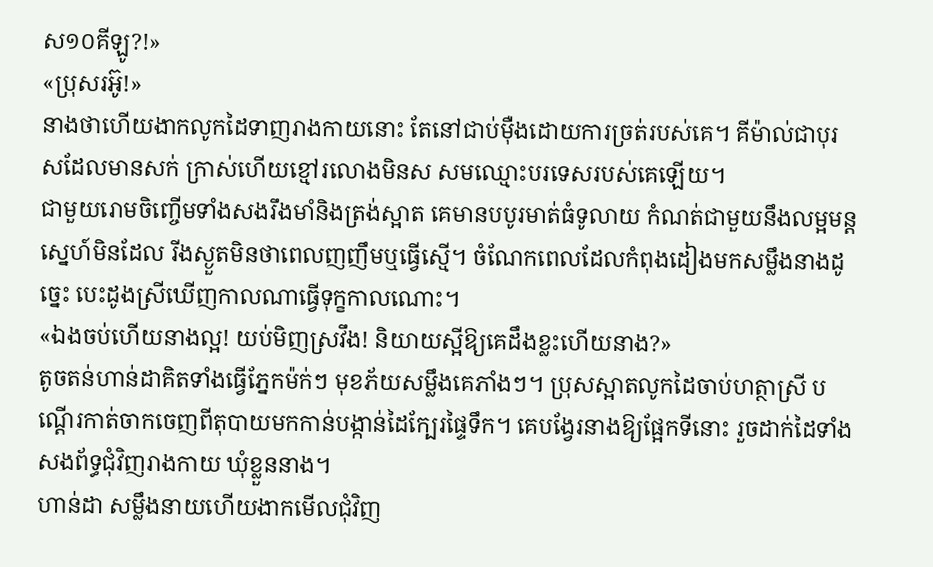ស១០គីឡូ?!»
«ប្រុសរអ៊ូ!»
នាងថាហើយងាកលូកដៃទាញរាងកាយនោះ តែនៅជាប់ម៉ឺងដោយការច្រត់របស់គេ។ គីម៉ាល់ជាបុរសដែលមានសក់ ក្រាស់ហើយខ្មៅរលោងមិនស សមឈ្មោះបរទេសរបស់គេឡើយ។
ជាមួយរោមចិញ្ចើមទាំងសងរឹងមាំនិងត្រង់ស្អាត គេមានបបូរមាត់ធំទូលាយ កំណត់ជាមួយនឹងលម្អមន្តស្នេហ៍មិនដែល រីងស្ងួតមិនថាពេលញញឹមឬធ្វើស្មើ។ ចំណែកពេលដែលកំពុងដៀងមកសម្លឹងនាងដូច្នេះ បេះដូងស្រីឃើញកាលណាធ្វើទុក្ខកាលណោះ។
«ឯងចប់ហើយនាងល្អ! យប់មិញស្រវឹង! និយាយស្អីឱ្យគេដឹងខ្លះហើយនាង?»
តូចតន់ហាន់ដាគិតទាំងធ្វើភ្នែកម៉ក់ៗ មុខភ័យសម្លឹងគេភាំងៗ។ ប្រុសស្អាតលូកដៃចាប់ហត្ថាស្រី បណ្តើរកាត់ចាកចេញពីតុបាយមកកាន់បង្កាន់ដៃក្បែរផ្ទៃទឹក។ គេបង្វែរនាងឱ្យផ្អែកទីនោះ រួចដាក់ដៃទាំងសងព័ទ្ធជុំវិញរាងកាយ ឃុំខ្លួននាង។
ហាន់ដា សម្លឹងនាយហើយងាកមើលជុំវិញ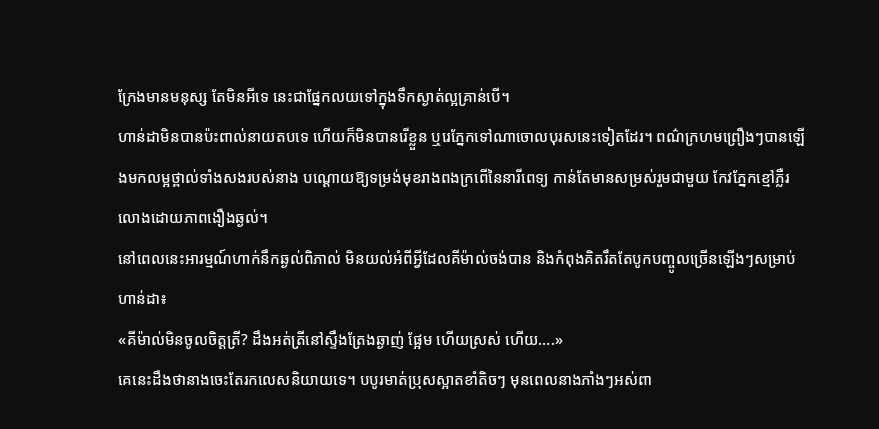ក្រែងមានមនុស្ស តែមិនអីទេ នេះជាផ្នែកលយទៅក្នុងទឹកស្ងាត់ល្អគ្រាន់បើ។
ហាន់ដាមិនបានប៉ះពាល់នាយតបទេ ហើយក៏មិនបានរើខ្លួន ឬរេភ្នែកទៅណាចោលបុរសនេះទៀតដែរ។ ពណ៌ក្រហមព្រឿងៗបានឡើងមកលម្អថ្ពាល់ទាំងសងរបស់នាង បណ្តោយឱ្យទម្រង់មុខរាងពងក្រពើនៃនារីពេទ្យ កាន់តែមានសម្រស់រួមជាមួយ កែវភ្នែកខ្មៅភ្លឺរលោងដោយភាពងឿងឆ្ងល់។
នៅពេលនេះអារម្មណ៍ហាក់នឹកឆ្ងល់ពិភាល់ មិនយល់អំពីអ្វីដែលគីម៉ាល់ចង់បាន និងកំពុងគិតរឹតតែបូកបញ្ចូលច្រើនឡើងៗសម្រាប់ហាន់ដា៖
«គីម៉ាល់មិនចូលចិត្តត្រី? ដឹងអត់ត្រីនៅស្ទឹងត្រែងឆ្ងាញ់ ផ្អែម ហើយស្រស់ ហើយ….»
គេនេះដឹងថានាងចេះតែរកលេសនិយាយទេ។ បបូរមាត់ប្រុសស្អាតខាំតិចៗ មុនពេលនាងភាំងៗអស់ពា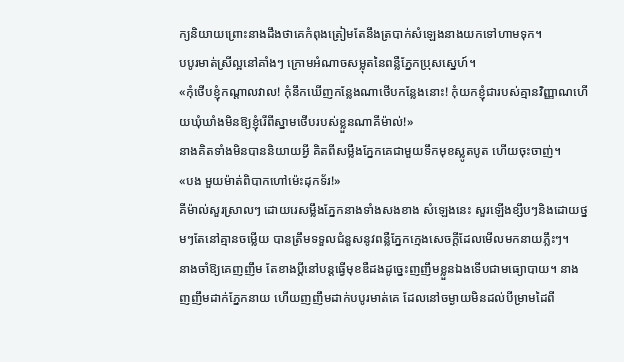ក្យនិយាយព្រោះនាងដឹងថាគេកំពុងត្រៀមតែនឹងត្របាក់សំឡេងនាងយកទៅហាមទុក។
បបូរមាត់ស្រីល្អនៅគាំងៗ ក្រោមអំណាចសម្លុតនៃពន្លឺភ្នែកប្រុសស្នេហ៍។
«កុំថើបខ្ញុំកណ្តាលវាល! កុំនឹកឃើញកន្លែងណាថើបកន្លែងនោះ! កុំយកខ្ញុំជារបស់គ្មានវិញ្ញាណហើយឃុំឃាំងមិនឱ្យខ្ញុំរើពីស្នាមថើបរបស់ខ្លួនណាគីម៉ាល់!»
នាងគិតទាំងមិនបាននិយាយអ្វី គិតពីសម្លឹងភ្នែកគេជាមួយទឹកមុខស្លូតបូត ហើយចុះចាញ់។
«បង មួយម៉ាត់ពិបាកហៅម៉េះដុកទ័រ!»
គីម៉ាល់សួរស្រាលៗ ដោយរេសម្លឹងភ្នែកនាងទាំងសងខាង សំឡេងនេះ សួរឡើងខ្សឹបៗនិងដោយថ្នមៗតែនៅគ្មានចម្លើយ បានត្រឹមទទួលជំនួសនូវពន្លឺភ្នែកក្មេងសេចក្តីដែលមើលមកនាយភ្លឹះៗ។
នាងចាំឱ្យគេញញឹម តែខាងប្តីនៅបន្តធ្វើមុខឌឺដងដូច្នេះញញឹមខ្លួនឯងទើបជាមធ្យោបាយ។ នាងញញឹមដាក់ភ្នែកនាយ ហើយញញឹមដាក់បបូរមាត់គេ ដែលនៅចម្ងាយមិនដល់បីម្រាមដៃពី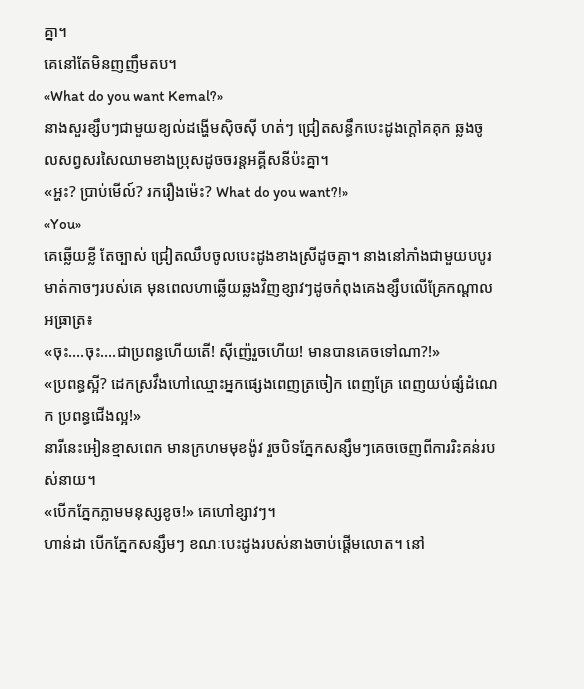គ្នា។
គេនៅតែមិនញញឹមតប។
«What do you want Kemal?»
នាងសួរខ្សឹបៗជាមួយខ្យល់ដង្ហើមស៊ិចស៊ី ហត់ៗ ជ្រៀតសន្ធឹកបេះដូងក្តៅគគុក ឆ្លងចូលសព្វសរសៃឈាមខាងប្រុសដូចចរន្តអគ្គីសនីប៉ះគ្នា។
«អ្ហះ? ប្រាប់មើល៍? រករឿងម៉េះ? What do you want?!»
«You»
គេឆ្លើយខ្លី តែច្បាស់ ជ្រៀតឈឹបចូលបេះដូងខាងស្រីដូចគ្នា។ នាងនៅភាំងជាមួយបបូរមាត់កាចៗរបស់គេ មុនពេលហាឆ្លើយឆ្លងវិញខ្សាវៗដូចកំពុងគេងខ្សឹបលើគ្រែកណ្តាលអធ្រាត្រ៖
«ចុះ….ចុះ….ជាប្រពន្ធហើយតើ! ស៊ីញ៉េរួចហើយ! មានបានគេចទៅណា?!»
«ប្រពន្ធស្អី? ដេកស្រវឹងហៅឈ្មោះអ្នកផ្សេងពេញត្រចៀក ពេញគ្រែ ពេញយប់ផ្សំដំណេក ប្រពន្ធជើងល្អ!»
នារីនេះអៀនខ្មាសពេក មានក្រហមមុខង៉ូវ រួចបិទភ្នែកសន្សឹមៗគេចចេញពីការរិះគន់របស់នាយ។
«បើកភ្នែកភ្លាមមនុស្សខូច!» គេហៅខ្សាវៗ។
ហាន់ដា បើកភ្នែកសន្សឹមៗ ខណៈបេះដូងរបស់នាងចាប់ផ្តើមលោត។ នៅ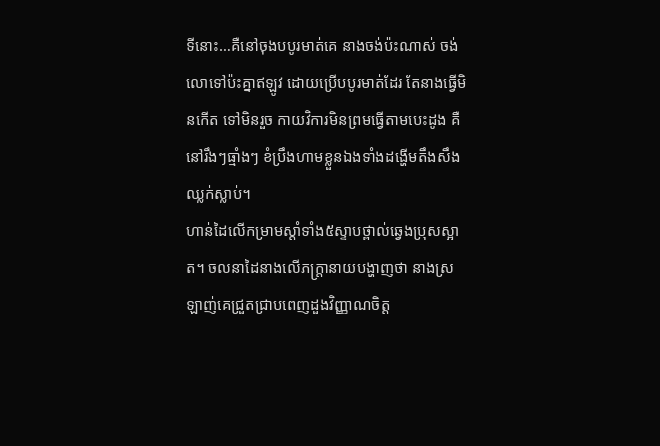ទីនោះ…គឺនៅចុងបបូរមាត់គេ នាងចង់ប៉ះណាស់ ចង់លោទៅប៉ះគ្នាឥឡូវ ដោយប្រើបបូរមាត់ដែរ តែនាងធ្វើមិនកើត ទៅមិនរួច កាយវិការមិនព្រមធ្វើតាមបេះដូង គឺនៅរឹងៗធ្មាំងៗ ខំប្រឹងហាមខ្លួនឯងទាំងដង្ហើមតឹងសឹងឈ្លក់ស្លាប់។
ហាន់ដៃលើកម្រាមស្តាំទាំង៥ស្ទាបថ្ពាល់ឆ្វេងប្រុសស្អាត។ ចលនាដៃនាងលើភក្ត្រានាយបង្ហាញថា នាងស្រឡាញ់គេជ្រួតជ្រាបពេញដួងវិញ្ញាណចិត្ត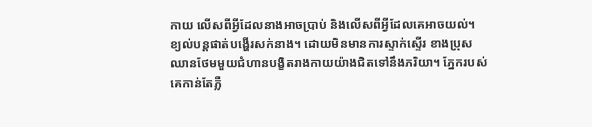កាយ លើសពីអ្វីដែលនាងអាចប្រាប់ និងលើសពីអ្វីដែលគេអាចយល់។
ខ្យល់បន្តផាត់បង្ហើរសក់នាង។ ដោយមិនមានការស្ទាក់ស្ទើរ ខាងប្រុសឈានថែមមួយជំហានបង្ខិតរាងកាយយ៉ាងជិតទៅនឹងភរិយា។ ភ្នែករបស់គេកាន់តែភ្លឺ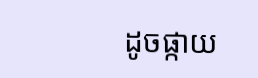ដូចផ្កាយ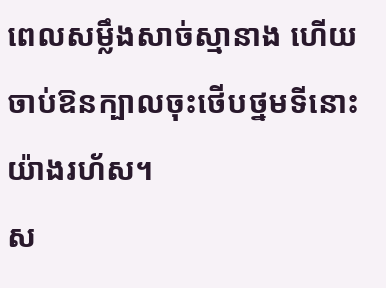ពេលសម្លឹងសាច់ស្មានាង ហើយចាប់ឱនក្បាលចុះថើបថ្នមទីនោះយ៉ាងរហ័ស។
ស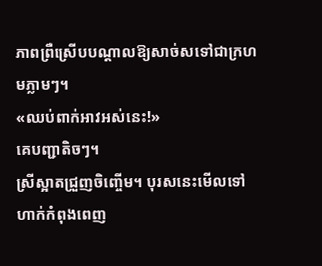ភាពព្រឺស្រើបបណ្តាលឱ្យសាច់សទៅជាក្រហមភ្លាមៗ។
«ឈប់ពាក់អាវអស់នេះ!»
គេបញ្ជាតិចៗ។
ស្រីស្អាតជ្រួញចិញ្ចើម។ បុរសនេះមើលទៅហាក់កំពុងពេញ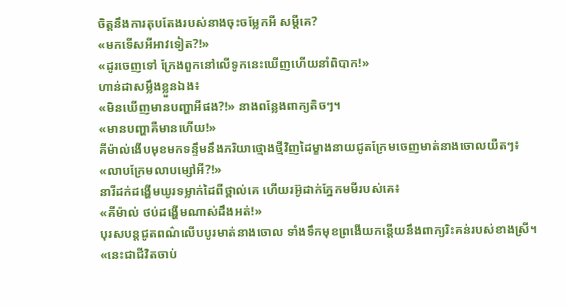ចិត្តនឹងការតុបតែងរបស់នាងចុះចម្លែកអី សម្តីគេ?
«មកទើសអីអាវទៀត?!»
«ដូរចេញទៅ ក្រែងពួកនៅលើទូកនេះឃើញហើយនាំពិបាក!»
ហាន់ដាសម្លឹងខ្លួនឯង៖
«មិនឃើញមានបញ្ហាអីផង?!» នាងពន្លែងពាក្យតិចៗ។
«មានបញ្ហាគឺមានហើយ!»
គីម៉ាល់ងើបមុខមកទន្ទឹមនឹងភរិយាថ្មោងថ្មីវិញដៃម្ខាងនាយជូតក្រែមចេញមាត់នាងចោលយឺតៗ៖
«លាបក្រែមលាបម្សៅអី?!»
នារីដក់ដង្ហើមឃូរទម្លាក់ដៃពីថ្ពាល់គេ ហើយរអ៊ូដាក់ភ្នែកមមីរបស់គេ៖
«គីម៉ាល់ ថប់ដង្ហើមណាស់ដឹងអត់!»
បុរសបន្តជូតពណ៌លើបបូរមាត់នាងចោល ទាំងទឹកមុខព្រងើយកន្តើយនឹងពាក្យរិះគន់របស់ខាងស្រី។
«នេះជាជីវិតចាប់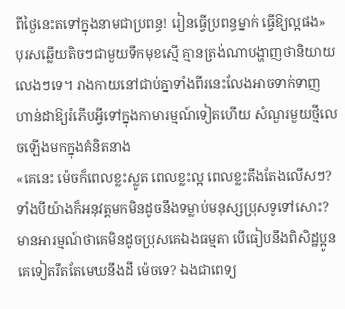ពីថ្ងៃនេះតទៅក្នុងនាមជាប្រពន្ធ! រៀនធ្វើប្រពន្ធម្នាក់ ធ្វើឱ្យល្អផង»
បុរសឆ្លើយតិចៗជាមួយទឹកមុខស្មើ គ្មានត្រង់ណាបង្ហាញថានិយាយលេងៗទេ។ រាងកាយនៅជាប់គ្នាទាំងពីរនេះលែងអាចទាក់ទាញហាន់ដាឱ្យរំភើបអ្វីទៅក្នុងកាមារម្មណ៍ទៀតហើយ សំណួរមួយថ្មីលេចឡើងមកក្នុងគំនិតនាង
«គេនេះ ម៉េចក៏ពេលខ្លះស្លូត ពេលខ្លះល្អ ពេលខ្លះតឹងតែងលើសៗ? ទាំងបីយ៉ាងក៏អនុវត្តមកមិនដូចនឹងទម្លាប់មនុស្សប្រុសទូទៅសោះ? មានអារម្មណ៍ថាគេមិនដូចប្រុសគេឯងធម្មតា បើធៀបនឹងពិសិដ្ឋប្អូនគេទៀតរឹតតែមេឃនឹងដី ម៉េចទេ? ឯងជាពេទ្យ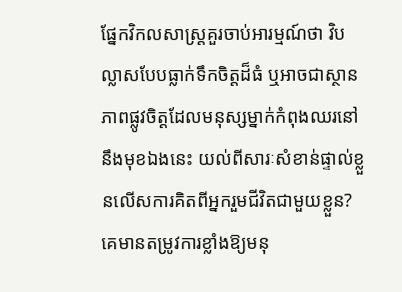ផ្នែកវិកលសាស្ត្រគួរចាប់អារម្មណ៍ថា វិបល្លាសបែបធ្លាក់ទឹកចិត្តដ៏ធំ ឬអាចជាស្ថានភាពផ្លូវចិត្តដែលមនុស្សម្នាក់កំពុងឈរនៅនឹងមុខឯងនេះ យល់ពីសារៈសំខាន់ផ្ទាល់ខ្លួនលើសការគិតពីអ្នករួមជីវិតជាមួយខ្លួន? គេមានតម្រូវការខ្លាំងឱ្យមនុ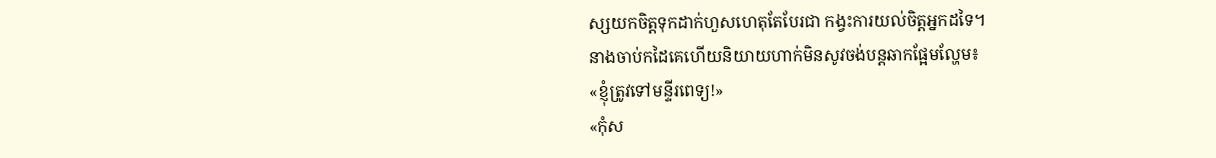ស្សយកចិត្តទុកដាក់ហួសហេតុតែបែរជា កង្វះការយល់ចិត្តអ្នកដទៃ។
នាងចាប់កដៃគេហើយនិយាយហាក់មិនសូវចង់បន្តឆាកផ្អែមល្ហែម៖
«ខ្ញុំត្រូវទៅមន្ទីរពេទ្យ!»
«កុំស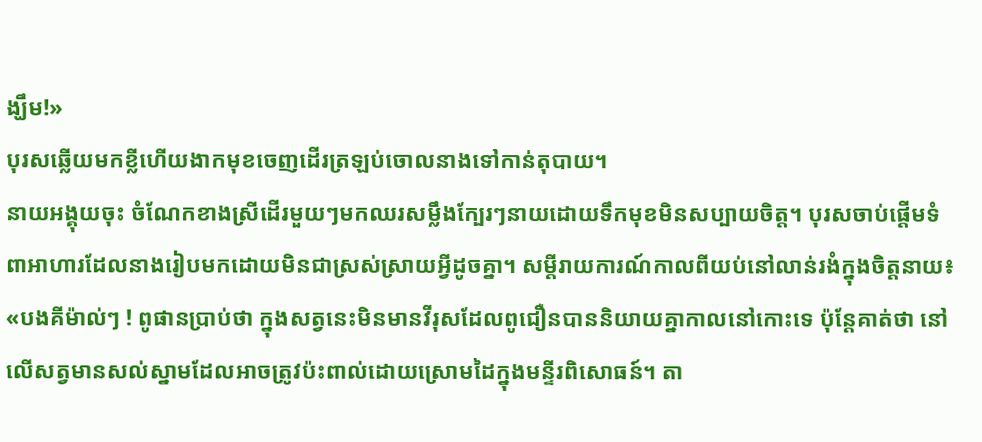ង្ឃឹម!»
បុរសឆ្លើយមកខ្លីហើយងាកមុខចេញដើរត្រឡប់ចោលនាងទៅកាន់តុបាយ។
នាយអង្គុយចុះ ចំណែកខាងស្រីដើរមួយៗមកឈរសម្លឹងក្បែរៗនាយដោយទឹកមុខមិនសប្បាយចិត្ត។ បុរសចាប់ផ្តើមទំពាអាហារដែលនាងរៀបមកដោយមិនជាស្រស់ស្រាយអ្វីដូចគ្នា។ សម្តីរាយការណ៍កាលពីយប់នៅលាន់រងំក្នុងចិត្តនាយ៖
«បងគីម៉ាល់ៗ ! ពូផានប្រាប់ថា ក្នុងសត្វនេះមិនមានវីរុសដែលពូជឿនបាននិយាយគ្នាកាលនៅកោះទេ ប៉ុន្តែគាត់ថា នៅលើសត្វមានសល់ស្នាមដែលអាចត្រូវប៉ះពាល់ដោយស្រោមដៃក្នុងមន្ទីរពិសោធន៍។ តា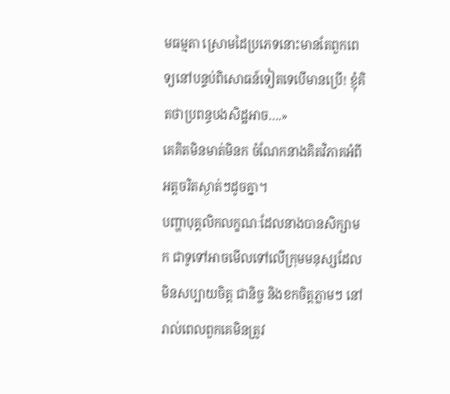មធម្មតា ស្រោមដៃប្រភេទនោះមានតែពួកពេទ្យនៅបន្ទប់ពិសោធន៍ទៀតទេបើមានប្រើ! ខ្ញុំគិតថាប្រពន្ធបងសិដ្ឋអាច….»
គេគិតមិនមាត់មិនក ចំណែកនាងគិតវិភាគអំពីអត្តចរិតស្ងាត់ៗដូចគ្នា។
បញ្ហាបុគ្គលិកលក្ខណៈដែលនាងបានសិក្សាមក ជាទូទៅអាចមើលទៅលើក្រុមមនុស្សដែលមិនសប្បាយចិត្ត ជានិច្ច និងខកចិត្តភ្លាមៗ នៅរាល់ពេលពួកគេមិនត្រូវ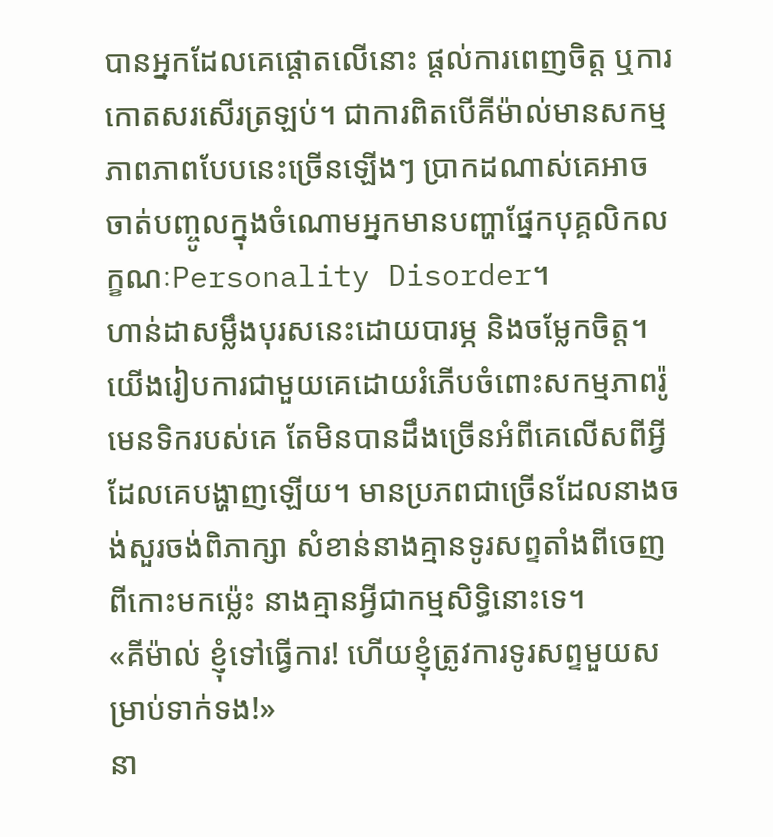បានអ្នកដែលគេផ្តោតលើនោះ ផ្តល់ការពេញចិត្ត ឬការកោតសរសើរត្រឡប់។ ជាការពិតបើគីម៉ាល់មានសកម្មភាពភាពបែបនេះច្រើនឡើងៗ ប្រាកដណាស់គេអាចចាត់បញ្ចូលក្នុងចំណោមអ្នកមានបញ្ហាផ្នែកបុគ្គលិកលក្ខណៈPersonality Disorder។
ហាន់ដាសម្លឹងបុរសនេះដោយបារម្ភ និងចម្លែកចិត្ត។
យើងរៀបការជាមួយគេដោយរំភើបចំពោះសកម្មភាពរ៉ូមេនទិករបស់គេ តែមិនបានដឹងច្រើនអំពីគេលើសពីអ្វីដែលគេបង្ហាញឡើយ។ មានប្រភពជាច្រើនដែលនាងចង់សួរចង់ពិភាក្សា សំខាន់នាងគ្មានទូរសព្ទតាំងពីចេញពីកោះមកម្ល៉េះ នាងគ្មានអ្វីជាកម្មសិទ្ធិនោះទេ។
«គីម៉ាល់ ខ្ញុំទៅធ្វើការ! ហើយខ្ញុំត្រូវការទូរសព្ទមួយសម្រាប់ទាក់ទង!»
នា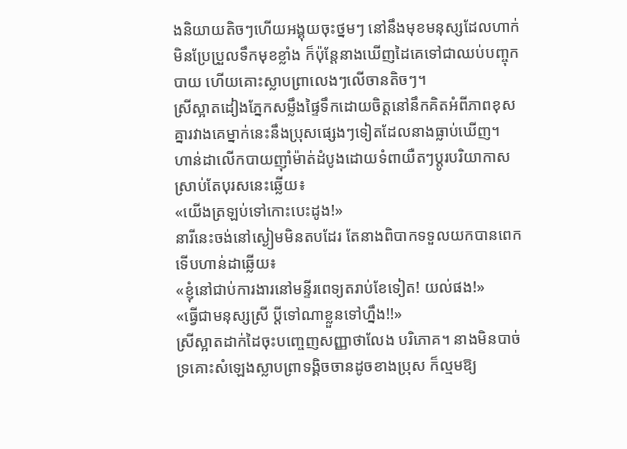ងនិយាយតិចៗហើយអង្គុយចុះថ្នមៗ នៅនឹងមុខមនុស្សដែលហាក់មិនប្រែប្រួលទឹកមុខខ្លាំង ក៏ប៉ុន្តែនាងឃើញដៃគេទៅជាឈប់បញ្ចុកបាយ ហើយគោះស្លាបព្រាលេងៗលើចានតិចៗ។
ស្រីស្អាតដៀងភ្នែកសម្លឹងផ្ទៃទឹកដោយចិត្តនៅនឹកគិតអំពីភាពខុសគ្នារវាងគេម្នាក់នេះនឹងប្រុសផ្សេងៗទៀតដែលនាងធ្លាប់ឃើញ។
ហាន់ដាលើកបាយញ៉ាំម៉ាត់ដំបូងដោយទំពាយឺតៗប្តូរបរិយាកាស ស្រាប់តែបុរសនេះឆ្លើយ៖
«យើងត្រឡប់ទៅកោះបេះដូង!»
នារីនេះចង់នៅស្ងៀមមិនតបដែរ តែនាងពិបាកទទួលយកបានពេកទើបហាន់ដាឆ្លើយ៖
«ខ្ញុំនៅជាប់ការងារនៅមន្ទីរពេទ្យតរាប់ខែទៀត! យល់ផង!»
«ធ្វើជាមនុស្សស្រី ប្តីទៅណាខ្លួនទៅហ្នឹង!!»
ស្រីស្អាតដាក់ដៃចុះបញ្ចេញសញ្ញាថាលែង បរិភោគ។ នាងមិនបាច់ទ្រគោះសំឡេងស្លាបព្រាទង្គិចចានដូចខាងប្រុស ក៏ល្មមឱ្យ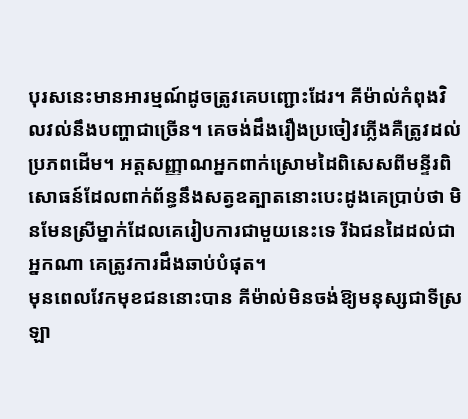បុរសនេះមានអារម្មណ៍ដូចត្រូវគេបញ្ជោះដែរ។ គីម៉ាល់កំពុងវិលវល់នឹងបញ្ហាជាច្រើន។ គេចង់ដឹងរឿងប្រចៀវភ្លើងគឺត្រូវដល់ប្រភពដើម។ អត្តសញ្ញាណអ្នកពាក់ស្រោមដៃពិសេសពីមន្ទីរពិសោធន៍ដែលពាក់ព័ន្ធនឹងសត្វឧត្បាតនោះបេះដូងគេប្រាប់ថា មិនមែនស្រីម្នាក់ដែលគេរៀបការជាមួយនេះទេ រីឯជនដៃដល់ជាអ្នកណា គេត្រូវការដឹងឆាប់បំផុត។
មុនពេលវែកមុខជននោះបាន គីម៉ាល់មិនចង់ឱ្យមនុស្សជាទីស្រឡា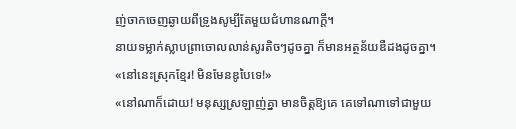ញ់ចាកចេញឆ្ងាយពីទូ្រងសូម្បីតែមួយជំហានណាក្តី។
នាយទម្លាក់ស្លាបព្រាចោលលាន់សូរតិចៗដូចគ្នា ក៏មានអត្ថន័យឌឺដងដូចគ្នា។
«នៅនេះស្រុកខ្មែរ! មិនមែនឌូបៃទេ!»
«នៅណាក៏ដោយ! មនុស្សស្រឡាញ់គ្នា មានចិត្តឱ្យគេ គេទៅណាទៅជាមួយ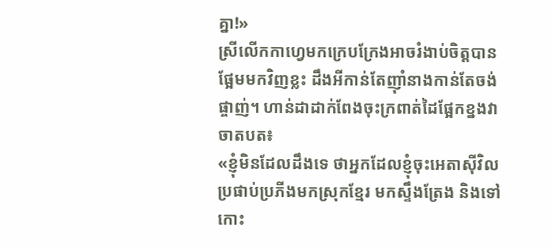គ្នា!»
ស្រីលើកកាហ្វេមកក្រេបក្រែងអាចរំងាប់ចិត្តបានផ្អែមមកវិញខ្លះ ដឹងអីកាន់តែញ៉ាំនាងកាន់តែចង់ផ្ចាញ់។ ហាន់ដាដាក់ពែងចុះក្រពាត់ដៃផ្អែកខ្នងវាចាតបត៖
«ខ្ញុំមិនដែលដឹងទេ ថាអ្នកដែលខ្ញុំចុះអេតាស៊ីវិល ប្រផាប់ប្រភីងមកស្រុកខ្មែរ មកស្ទឹងត្រែង និងទៅកោះ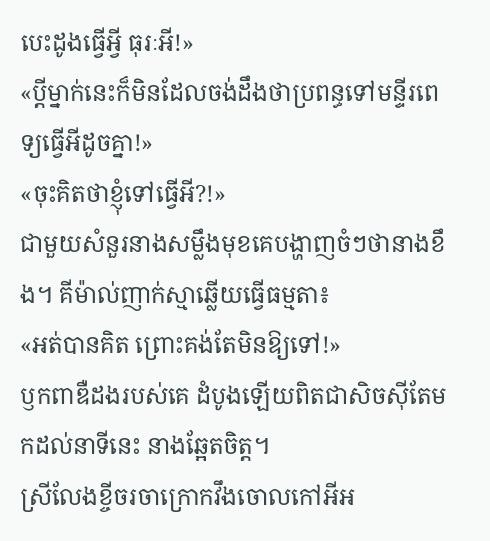បេះដូងធ្វើអ្វី ធុរៈអី!»
«ប្តីម្នាក់នេះក៏មិនដែលចង់ដឹងថាប្រពន្ធទៅមន្ទីរពេទ្យធ្វើអីដូចគ្នា!»
«ចុះគិតថាខ្ញុំទៅធ្វើអី?!»
ជាមួយសំនួរនាងសម្លឹងមុខគេបង្ហាញចំៗថានាងខឹង។ គីម៉ាល់ញាក់ស្មាឆ្លើយធ្វើធម្មតា៖
«អត់បានគិត ព្រោះគង់តែមិនឱ្យទៅ!»
ឫកពាឌឺដងរបស់គេ ដំបូងឡើយពិតជាសិចស៊ីតែមកដល់នាទីនេះ នាងឆ្អែតចិត្ត។
ស្រីលែងខ្ចីចរចាក្រោកវឹងចោលកៅអីអ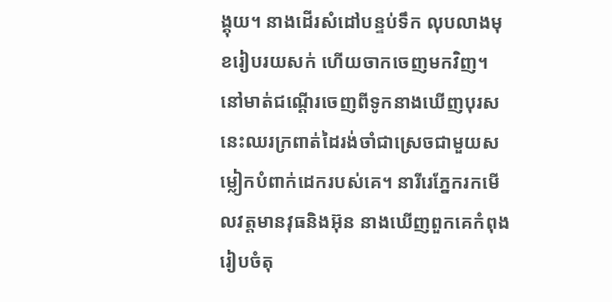ង្គុយ។ នាងដើរសំដៅបន្ទប់ទឹក លុបលាងមុខរៀបរយសក់ ហើយចាកចេញមកវិញ។
នៅមាត់ជណ្តើរចេញពីទូកនាងឃើញបុរសនេះឈរក្រពាត់ដៃរង់ចាំជាស្រេចជាមួយសម្លៀកបំពាក់ដេករបស់គេ។ នារីរេភ្នែករកមើលវត្តមានវុធនិងអ៊ុន នាងឃើញពួកគេកំពុងរៀបចំតុ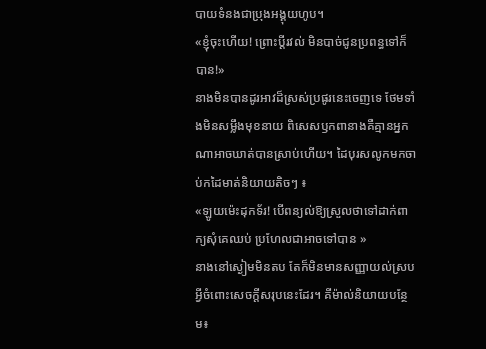បាយទំនងជាប្រុងអង្គុយហូប។
«ខ្ញុំចុះហើយ! ព្រោះប្តីរវល់ មិនបាច់ជូនប្រពន្ធទៅក៏បាន!»
នាងមិនបានដូរអាវដ៏ស្រស់ប្រផូរនេះចេញទេ ថែមទាំងមិនសម្លឹងមុខនាយ ពិសេសឫកពានាងគឺគ្មានអ្នកណាអាចឃាត់បានស្រាប់ហើយ។ ដៃបុរសលូកមកចាប់កដៃមាត់និយាយតិចៗ ៖
«ឡូយម៉េះដុកទ័រ! បើពន្យល់ឱ្យស្រួលថាទៅដាក់ពាក្យសុំគេឈប់ ប្រហែលជាអាចទៅបាន »
នាងនៅស្ងៀមមិនតប តែក៏មិនមានសញ្ញាយល់ស្របអ្វីចំពោះសេចក្តីសរុបនេះដែរ។ គីម៉ាល់និយាយបន្ថែម៖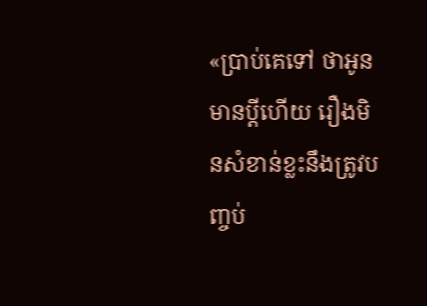«ប្រាប់គេទៅ ថាអូនមានប្តីហើយ រឿងមិនសំខាន់ខ្លះនឹងត្រូវបញ្ចប់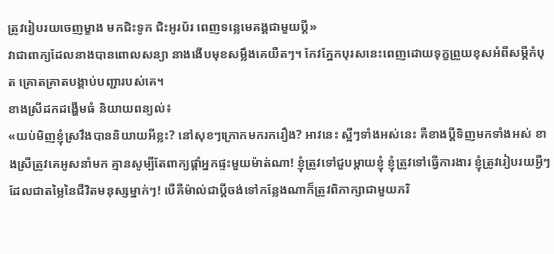ត្រូវរៀបរយចេញម្ខាង មកជិះទូក ជិះអូរប័រ ពេញទន្លេមេគង្គជាមួយប្តី»
វាជាពាក្យដែលនាងបានពោលសន្យា នាងងើបមុខសម្លឹងគេយឺតៗ។ កែវភ្នែកបុរសនេះពេញដោយទុក្ខព្រួយខុសអំពីសម្តីកំបុត គ្រោតគ្រាតបង្គាប់បញ្ជារបស់គេ។
ខាងស្រីដកដង្ហើមធំ និយាយពន្យល់៖
«យប់មិញខ្ញុំស្រវឹងបាននិយាយអីខ្លះ? នៅសុខៗក្រោកមករករឿង? អាវនេះ ស្អីៗទាំងអស់នេះ គឺខាងប្តីទិញមកទាំងអស់ ខាងស្រីត្រូវគេអូសនាំមក គ្មានសូម្បីតែពាក្យផ្តាំអ្នកផ្ទះមួយម៉ាត់ណា! ខ្ញុំត្រូវទៅជួបម្តាយខ្ញុំ ខ្ញុំត្រូវទៅធ្វើការងារ ខ្ញុំត្រូវរៀបរយអ្វីៗដែលជាតម្លៃនៃជីវិតមនុស្សម្នាក់ៗ! បើគីម៉ាល់ជាប្តីចង់ទៅកន្លែងណាក៏ត្រូវពិភាក្សាជាមួយភរិ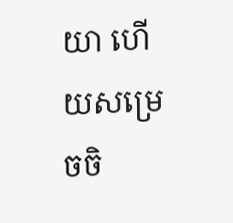យា ហើយសម្រេចចិ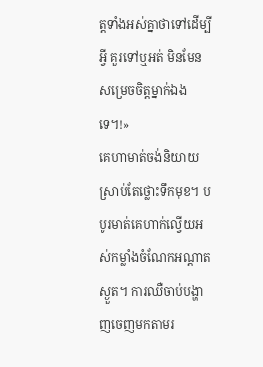ត្តទាំងអស់គ្នាថាទៅដើម្បីអ្វី គួរទៅឬអត់ មិនមែនសម្រេចចិត្តម្នាក់ឯងទេ។!»
គេហាមាត់ចង់និយាយស្រាប់តែថ្លោះទឹកមុខ។ បបូរមាត់គេហាក់ល្វើយអស់កម្លាំងចំណែកអណ្តាតស្ងួត។ ការឈឺចាប់បង្ហាញចេញមកតាមរ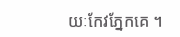យៈកែវភ្នែកគេ ។